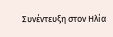Συνέντευξη στον Ηλία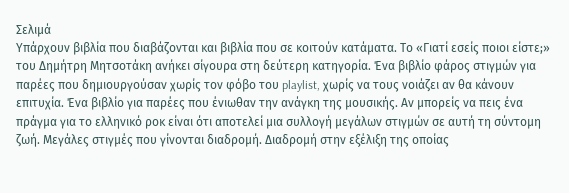Σελιμά
Υπάρχουν βιβλία που διαβάζονται και βιβλία που σε κοιτούν κατάματα. Το «Γιατί εσείς ποιοι είστε;» του Δημήτρη Μητσοτάκη ανήκει σίγουρα στη δεύτερη κατηγορία. Ένα βιβλίο φάρος στιγμών για παρέες που δημιουργούσαν χωρίς τον φόβο του playlist, χωρίς να τους νοιάζει αν θα κάνουν επιτυχία. Ένα βιβλίο για παρέες που ένιωθαν την ανάγκη της μουσικής. Αν μπορείς να πεις ένα πράγμα για το ελληνικό ροκ είναι ότι αποτελεί μια συλλογή μεγάλων στιγμών σε αυτή τη σύντομη ζωή. Μεγάλες στιγμές που γίνονται διαδρομή. Διαδρομή στην εξέλιξη της οποίας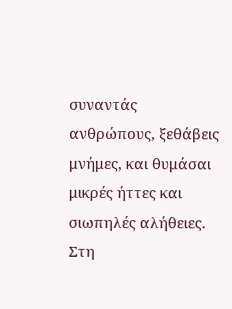συναντάς ανθρώπους, ξεθάβεις μνήμες, και θυμάσαι μικρές ήττες και σιωπηλές αλήθειες. Στη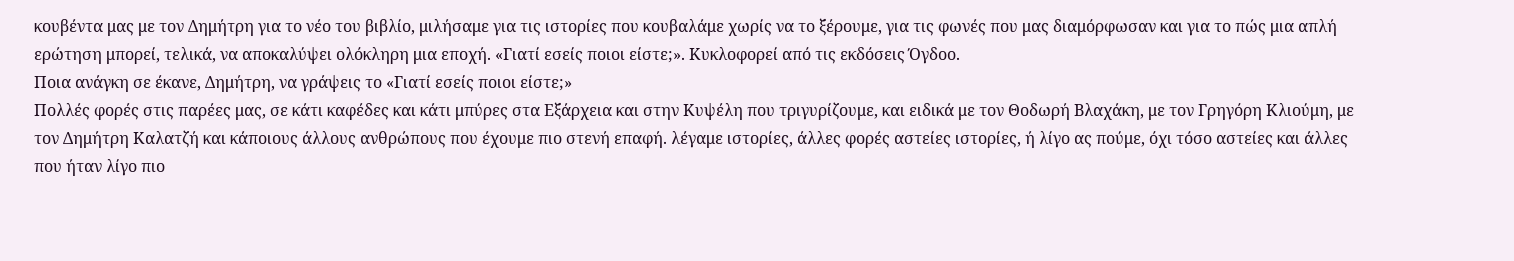κουβέντα μας με τον Δημήτρη για το νέο του βιβλίο, μιλήσαμε για τις ιστορίες που κουβαλάμε χωρίς να το ξέρουμε, για τις φωνές που μας διαμόρφωσαν και για το πώς μια απλή ερώτηση μπορεί, τελικά, να αποκαλύψει ολόκληρη μια εποχή. «Γιατί εσείς ποιοι είστε;». Κυκλοφορεί από τις εκδόσεις Όγδοο.
Ποια ανάγκη σε έκανε, Δημήτρη, να γράψεις το «Γιατί εσείς ποιοι είστε;»
Πολλές φορές στις παρέες μας, σε κάτι καφέδες και κάτι μπύρες στα Εξάρχεια και στην Κυψέλη που τριγυρίζουμε, και ειδικά με τον Θοδωρή Βλαχάκη, με τον Γρηγόρη Κλιούμη, με τον Δημήτρη Καλατζή και κάποιους άλλους ανθρώπους που έχουμε πιο στενή επαφή. λέγαμε ιστορίες, άλλες φορές αστείες ιστορίες, ή λίγο ας πούμε, όχι τόσο αστείες και άλλες που ήταν λίγο πιο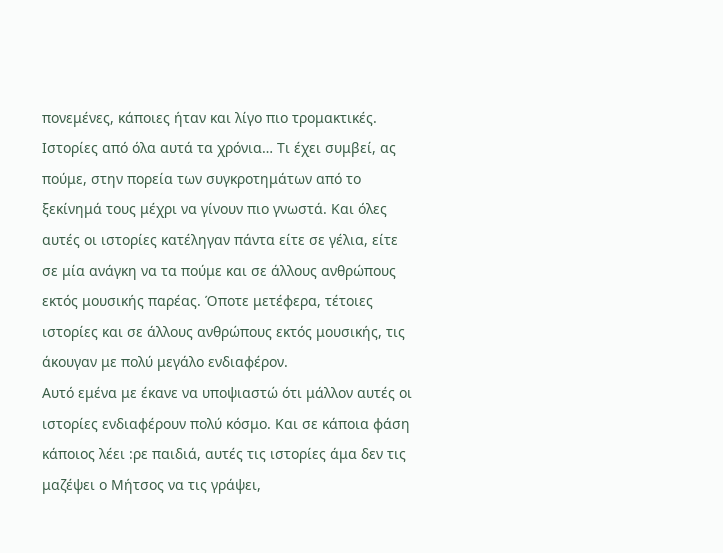πονεμένες, κάποιες ήταν και λίγο πιο τρομακτικές.
Ιστορίες από όλα αυτά τα χρόνια… Τι έχει συμβεί, ας πούμε, στην πορεία των συγκροτημάτων από το ξεκίνημά τους μέχρι να γίνουν πιο γνωστά. Και όλες αυτές οι ιστορίες κατέληγαν πάντα είτε σε γέλια, είτε σε μία ανάγκη να τα πούμε και σε άλλους ανθρώπους εκτός μουσικής παρέας. Όποτε μετέφερα, τέτοιες ιστορίες και σε άλλους ανθρώπους εκτός μουσικής, τις άκουγαν με πολύ μεγάλο ενδιαφέρον.
Αυτό εμένα με έκανε να υποψιαστώ ότι μάλλον αυτές οι ιστορίες ενδιαφέρουν πολύ κόσμο. Και σε κάποια φάση κάποιος λέει :ρε παιδιά, αυτές τις ιστορίες άμα δεν τις μαζέψει ο Μήτσος να τις γράψει,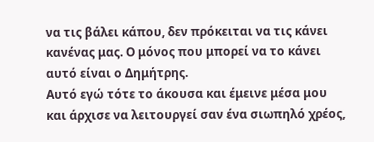να τις βάλει κάπου, δεν πρόκειται να τις κάνει κανένας μας. Ο μόνος που μπορεί να το κάνει αυτό είναι ο Δημήτρης.
Αυτό εγώ τότε το άκουσα και έμεινε μέσα μου και άρχισε να λειτουργεί σαν ένα σιωπηλό χρέος,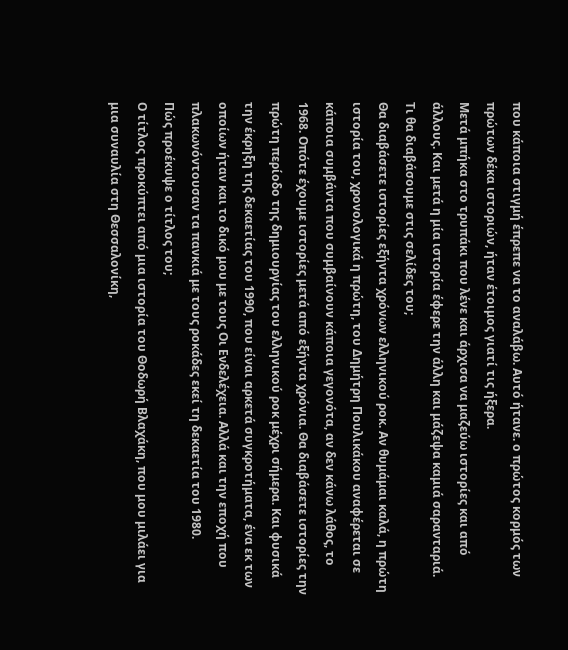που κάποια στιγμή έπρεπε να το αναλάβω. Αυτό ήτανε. ο πρώτος κορμός των πρώτων δέκα ιστοριών, ήταν έτοιμος γιατί τις ήξερα.
Μετά μπήκα στο τρυπάκι που λένε και άρχισα να μαζεύω ιστορίες και από άλλους. Και μετά η μία ιστορία έφερε την άλλη και μάζεψα καμιά σαρανταριά.
Τι θα διαβάσουμε στις σελίδες του;
Θα διαβάσετε ιστορίες εξήντα χρόνων ελληνικού ροκ. Αν θυμάμαι καλά, η πρώτη ιστορία του, χρονολογικά η πρώτη, του Δημήτρη Πουλικάκου αναφέρεται σε κάποια συμβάντα που συμβαίνουν κάποια γεγονότα, αν δεν κάνω λάθος, το 1968. Οπότε έχουμε ιστορίες μετά από εξήντα χρόνια. Θα διαβάσετε ιστορίες την πρώτη περίοδο της δημιουργίας του ελληνικού ροκ μέχρι σήμερα. Και φυσικά την έκρηξη της δεκαετίας του 1990, που είναι αρκετά συγκροτήματα, ένα εκ των οποίων ήταν και το δικό μου με τους Οι Ενδελέχεια. Αλλά και την εποχή που πλακωνόντουσαν τα πανκιά με τους ροκάδες εκεί τη δεκαετία του 1980.
Πώς προέκυψε ο τίτλος του;
Ο τίτλος προκύπτει από μια ιστορία του Θοδωρή Βλαχάκη, που μου μιλάει για μια συναυλία στη Θεσσαλονίκη,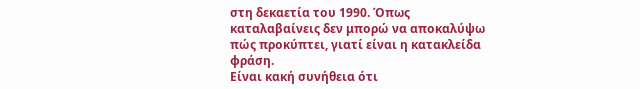στη δεκαετία του 1990. Όπως καταλαβαίνεις δεν μπορώ να αποκαλύψω πώς προκύπτει, γιατί είναι η κατακλείδα φράση.
Είναι κακή συνήθεια ότι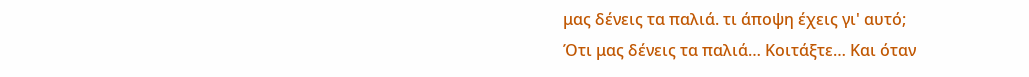μας δένεις τα παλιά. τι άποψη έχεις γι' αυτό;
Ότι μας δένεις τα παλιά… Κοιτάξτε… Και όταν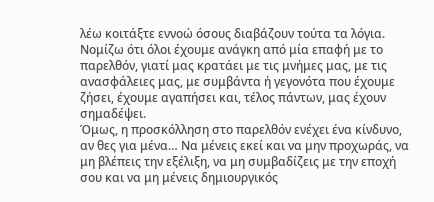λέω κοιτάξτε εννοώ όσους διαβάζουν τούτα τα λόγια. Νομίζω ότι όλοι έχουμε ανάγκη από μία επαφή με το παρελθόν, γιατί μας κρατάει με τις μνήμες μας, με τις ανασφάλειες μας, με συμβάντα ή γεγονότα που έχουμε ζήσει, έχουμε αγαπήσει και, τέλος πάντων, μας έχουν σημαδέψει.
Όμως, η προσκόλληση στο παρελθόν ενέχει ένα κίνδυνο, αν θες για μένα… Να μένεις εκεί και να μην προχωράς, να μη βλέπεις την εξέλιξη, να μη συμβαδίζεις με την εποχή σου και να μη μένεις δημιουργικός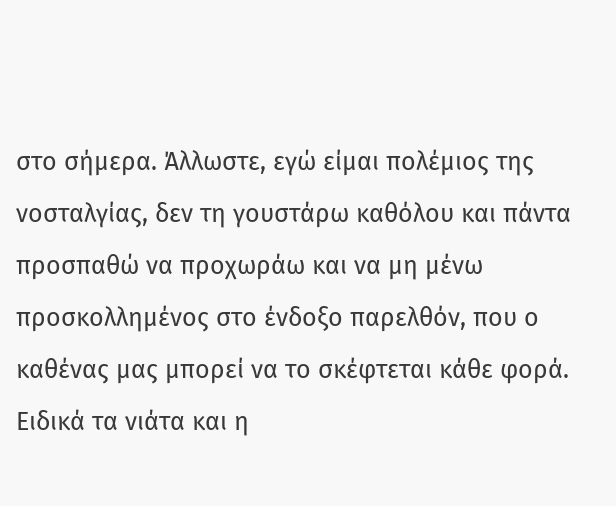στο σήμερα. Άλλωστε, εγώ είμαι πολέμιος της νοσταλγίας, δεν τη γουστάρω καθόλου και πάντα προσπαθώ να προχωράω και να μη μένω προσκολλημένος στο ένδοξο παρελθόν, που ο καθένας μας μπορεί να το σκέφτεται κάθε φορά. Ειδικά τα νιάτα και η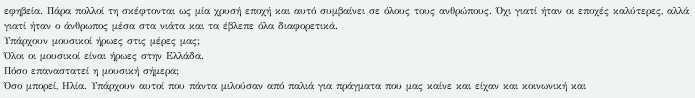εφηβεία. Πάρα πολλοί τη σκέφτονται ως μία χρυσή εποχή και αυτό συμβαίνει σε όλους τους ανθρώπους. Όχι γιατί ήταν οι εποχές καλύτερες, αλλά γιατί ήταν ο άνθρωπος μέσα στα νιάτα και τα έβλεπε όλα διαφορετικά.
Υπάρχουν μουσικοί ήρωες στις μέρες μας;
Όλοι οι μουσικοί είναι ήρωες στην Ελλάδα.
Πόσο επαναστατεί η μουσική σήμερα;
Όσο μπορεί, Ηλία. Υπάρχουν αυτοί που πάντα μιλούσαν από παλιά για πράγματα που μας καίνε και είχαν και κοινωνική και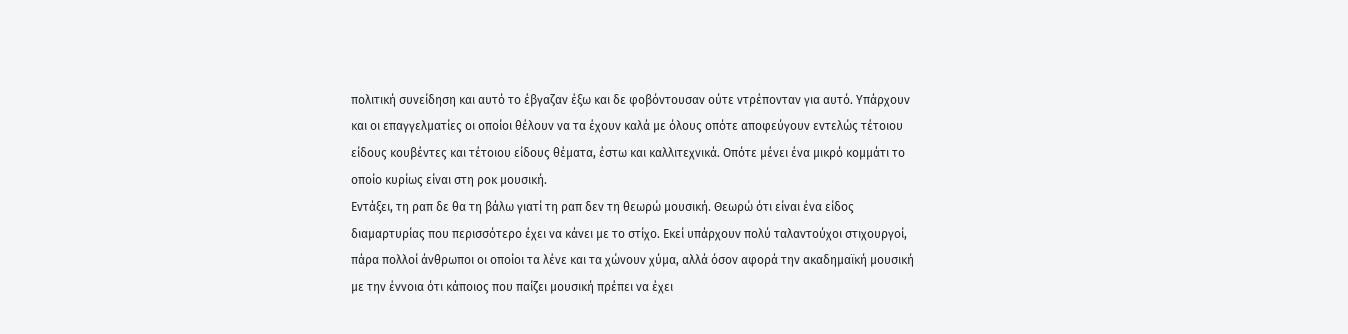πολιτική συνείδηση και αυτό το έβγαζαν έξω και δε φοβόντουσαν ούτε ντρέπονταν για αυτό. Υπάρχουν και οι επαγγελματίες οι οποίοι θέλουν να τα έχουν καλά με όλους οπότε αποφεύγουν εντελώς τέτοιου είδους κουβέντες και τέτοιου είδους θέματα, έστω και καλλιτεχνικά. Οπότε μένει ένα μικρό κομμάτι το οποίο κυρίως είναι στη ροκ μουσική.
Εντάξει, τη ραπ δε θα τη βάλω γιατί τη ραπ δεν τη θεωρώ μουσική. Θεωρώ ότι είναι ένα είδος διαμαρτυρίας που περισσότερο έχει να κάνει με το στίχο. Εκεί υπάρχουν πολύ ταλαντούχοι στιχουργοί, πάρα πολλοί άνθρωποι οι οποίοι τα λένε και τα χώνουν χύμα, αλλά όσον αφορά την ακαδημαϊκή μουσική με την έννοια ότι κάποιος που παίζει μουσική πρέπει να έχει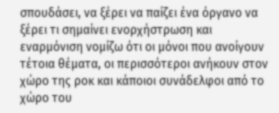σπουδάσει, να ξέρει να παίζει ένα όργανο να ξέρει τι σημαίνει ενορχήστρωση και εναρμόνιση νομίζω ότι οι μόνοι που ανοίγουν τέτοια θέματα, οι περισσότεροι ανήκουν στον χώρο της ροκ και κάποιοι συνάδελφοι από το χώρο του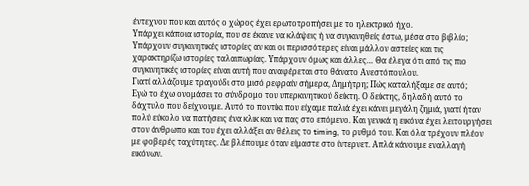έντεχνου που και αυτός ο χώρος έχει ερωτοτροπήσει με το ηλεκτρικό ήχο.
Υπάρχει κάποια ιστορία, που σε έκανε να κλάψεις ή να συγκινηθείς έστω, μέσα στο βιβλίο;
Υπάρχουν συγκινητικές ιστορίες αν και οι περισσότερες είναι μάλλον αστείες και τις χαρακτηρίζω ιστορίες ταλαιπωρίας. Υπάρχουν όμως και άλλες… Θα έλεγα ότι από τις πιο συγκινητικές ιστορίες είναι αυτή που αναφέρεται στο θάνατο Ανεστόπουλου.
Γιατί αλλάζουμε τραγούδι στο μισό ρεφραίν σήμερα, Δημήτρη; Πώς καταλήξαμε σε αυτό;
Εγώ το έχω ονομάσει το σύνδρομο του υπερκινητικού δείκτη. Ο δείκτης, δηλαδή αυτό το δάχτυλο που δείχνουμε. Αυτό το ποντίκι που είχαμε παλιά έχει κάνει μεγάλη ζημιά, γιατί ήταν πολύ εύκολο να πατήσεις ένα κλικ και να πας στο επόμενο. Και γενικά η εικόνα έχει λειτουργήσει στον άνθρωπο και του έχει αλλάξει αν θέλεις το timing, το ρυθμό του. Και όλα τρέχουν πλέον με φοβερές ταχύτητες. Δε βλέπουμε όταν είμαστε στο ίντερνετ. Απλά κάνουμε εναλλαγή εικόνων.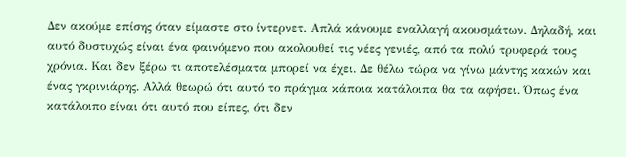Δεν ακούμε επίσης όταν είμαστε στο ίντερνετ. Απλά κάνουμε εναλλαγή ακουσμάτων. Δηλαδή, και αυτό δυστυχώς είναι ένα φαινόμενο που ακολουθεί τις νέες γενιές, από τα πολύ τρυφερά τους χρόνια. Και δεν ξέρω τι αποτελέσματα μπορεί να έχει. Δε θέλω τώρα να γίνω μάντης κακών και ένας γκρινιάρης. Αλλά θεωρώ ότι αυτό το πράγμα κάποια κατάλοιπα θα τα αφήσει. Όπως ένα κατάλοιπο είναι ότι αυτό που είπες, ότι δεν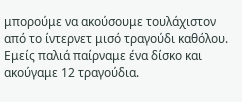μπορούμε να ακούσουμε τουλάχιστον από το ίντερνετ μισό τραγούδι καθόλου. Εμείς παλιά παίρναμε ένα δίσκο και ακούγαμε 12 τραγούδια.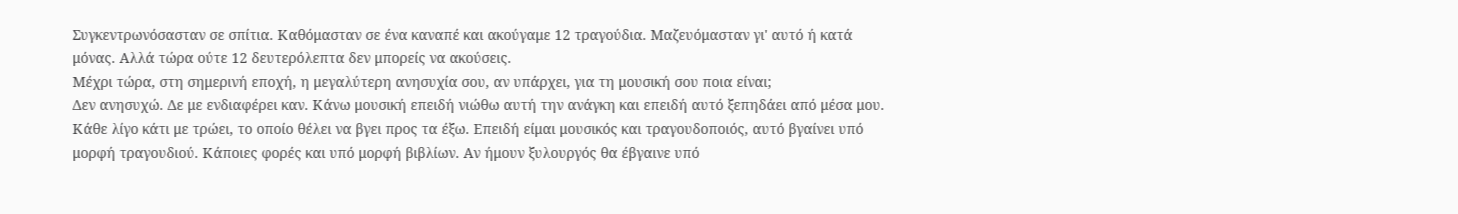Συγκεντρωνόσασταν σε σπίτια. Καθόμασταν σε ένα καναπέ και ακούγαμε 12 τραγούδια. Μαζευόμασταν γι' αυτό ή κατά μόνας. Αλλά τώρα ούτε 12 δευτερόλεπτα δεν μπορείς να ακούσεις.
Μέχρι τώρα, στη σημερινή εποχή, η μεγαλύτερη ανησυχία σου, αν υπάρχει, για τη μουσική σου ποια είναι;
Δεν ανησυχώ. Δε με ενδιαφέρει καν. Κάνω μουσική επειδή νιώθω αυτή την ανάγκη και επειδή αυτό ξεπηδάει από μέσα μου. Κάθε λίγο κάτι με τρώει, το οποίο θέλει να βγει προς τα έξω. Επειδή είμαι μουσικός και τραγουδοποιός, αυτό βγαίνει υπό μορφή τραγουδιού. Κάποιες φορές και υπό μορφή βιβλίων. Αν ήμουν ξυλουργός θα έβγαινε υπό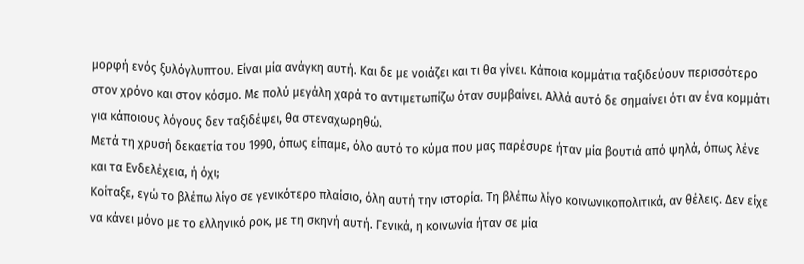μορφή ενός ξυλόγλυπτου. Είναι μία ανάγκη αυτή. Και δε με νοιάζει και τι θα γίνει. Κάποια κομμάτια ταξιδεύουν περισσότερο στον χρόνο και στον κόσμο. Με πολύ μεγάλη χαρά το αντιμετωπίζω όταν συμβαίνει. Αλλά αυτό δε σημαίνει ότι αν ένα κομμάτι για κάποιους λόγους δεν ταξιδέψει, θα στεναχωρηθώ.
Μετά τη χρυσή δεκαετία του 1990, όπως είπαμε, όλο αυτό το κύμα που μας παρέσυρε ήταν μία βουτιά από ψηλά, όπως λένε και τα Ενδελέχεια, ή όχι;
Κοίταξε, εγώ το βλέπω λίγο σε γενικότερο πλαίσιο, όλη αυτή την ιστορία. Τη βλέπω λίγο κοινωνικοπολιτικά, αν θέλεις. Δεν είχε να κάνει μόνο με το ελληνικό ροκ, με τη σκηνή αυτή. Γενικά, η κοινωνία ήταν σε μία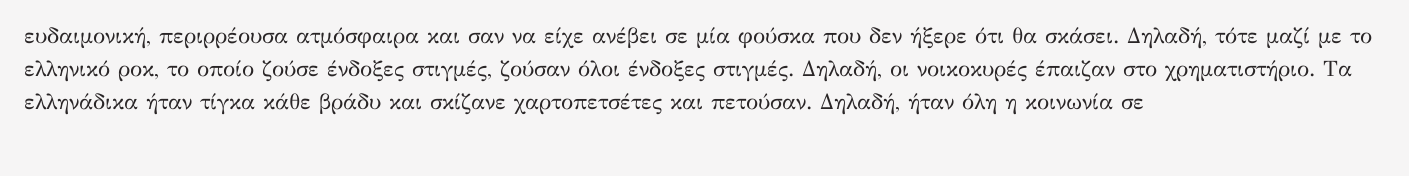ευδαιμονική, περιρρέουσα ατμόσφαιρα και σαν να είχε ανέβει σε μία φούσκα που δεν ήξερε ότι θα σκάσει. Δηλαδή, τότε μαζί με το ελληνικό ροκ, το οποίο ζούσε ένδοξες στιγμές, ζούσαν όλοι ένδοξες στιγμές. Δηλαδή, οι νοικοκυρές έπαιζαν στο χρηματιστήριο. Τα ελληνάδικα ήταν τίγκα κάθε βράδυ και σκίζανε χαρτοπετσέτες και πετούσαν. Δηλαδή, ήταν όλη η κοινωνία σε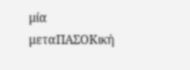μία μεταΠΑΣΟΚική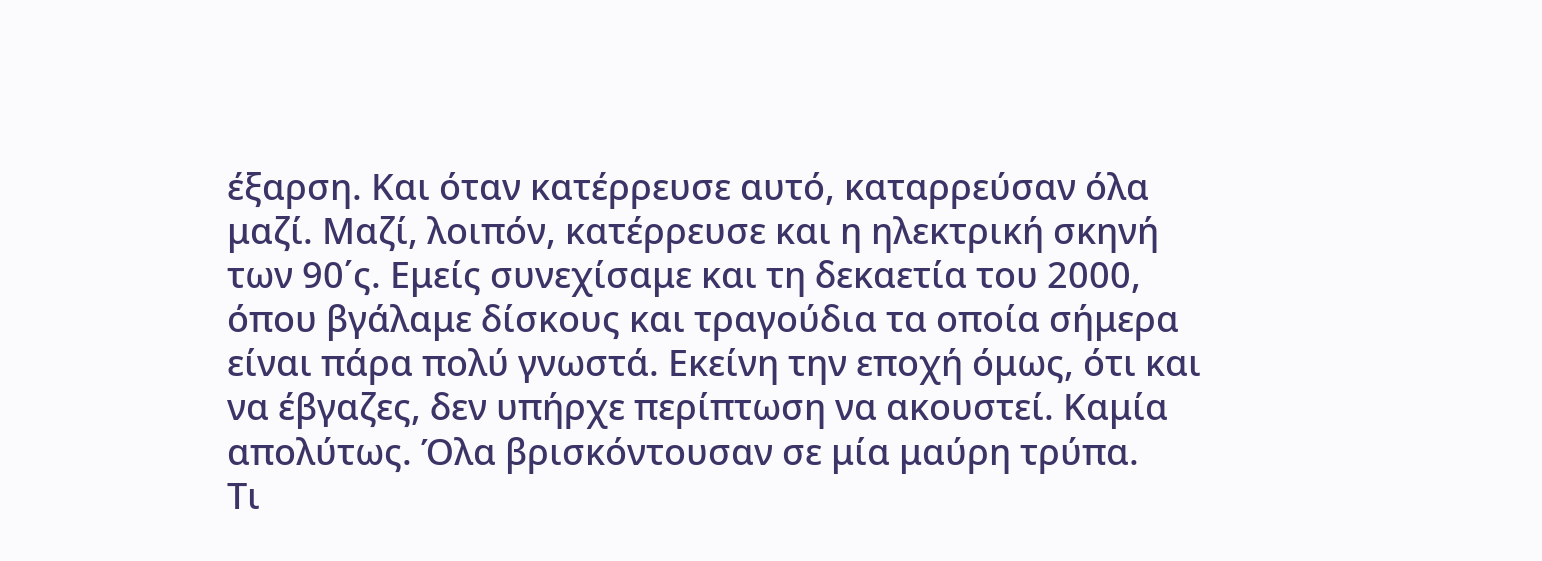έξαρση. Και όταν κατέρρευσε αυτό, καταρρεύσαν όλα μαζί. Μαζί, λοιπόν, κατέρρευσε και η ηλεκτρική σκηνή των 90΄ς. Εμείς συνεχίσαμε και τη δεκαετία του 2000, όπου βγάλαμε δίσκους και τραγούδια τα οποία σήμερα είναι πάρα πολύ γνωστά. Εκείνη την εποχή όμως, ότι και να έβγαζες, δεν υπήρχε περίπτωση να ακουστεί. Καμία απολύτως. Όλα βρισκόντουσαν σε μία μαύρη τρύπα.
Τι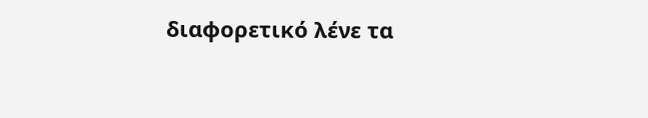διαφορετικό λένε τα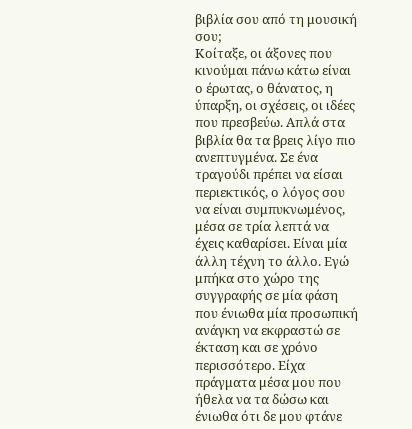βιβλία σου από τη μουσική σου;
Κοίταξε, οι άξονες που κινούμαι πάνω κάτω είναι ο έρωτας, ο θάνατος, η ύπαρξη, οι σχέσεις, οι ιδέες που πρεσβεύω. Απλά στα βιβλία θα τα βρεις λίγο πιο ανεπτυγμένα. Σε ένα τραγούδι πρέπει να είσαι περιεκτικός, ο λόγος σου να είναι συμπυκνωμένος, μέσα σε τρία λεπτά να έχεις καθαρίσει. Είναι μία άλλη τέχνη το άλλο. Εγώ μπήκα στο χώρο της συγγραφής σε μία φάση που ένιωθα μία προσωπική ανάγκη να εκφραστώ σε έκταση και σε χρόνο περισσότερο. Είχα πράγματα μέσα μου που ήθελα να τα δώσω και ένιωθα ότι δε μου φτάνε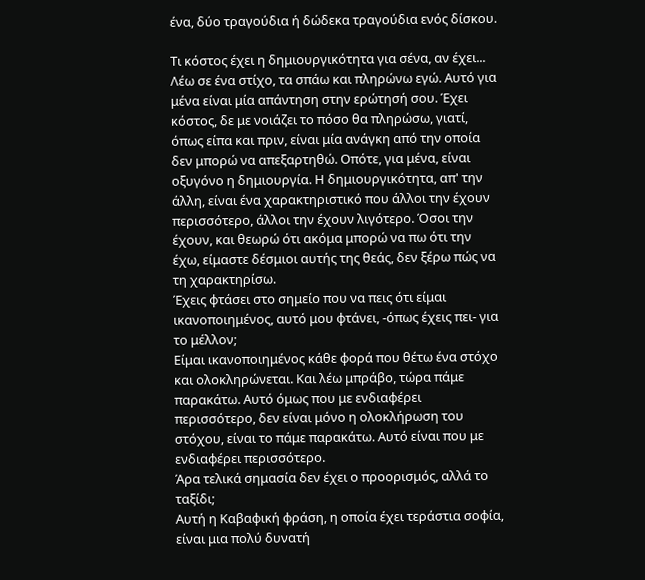ένα, δύο τραγούδια ή δώδεκα τραγούδια ενός δίσκου.

Τι κόστος έχει η δημιουργικότητα για σένα, αν έχει...
Λέω σε ένα στίχο, τα σπάω και πληρώνω εγώ. Αυτό για μένα είναι μία απάντηση στην ερώτησή σου. Έχει κόστος, δε με νοιάζει το πόσο θα πληρώσω, γιατί, όπως είπα και πριν, είναι μία ανάγκη από την οποία δεν μπορώ να απεξαρτηθώ. Οπότε, για μένα, είναι οξυγόνο η δημιουργία. Η δημιουργικότητα, απ' την άλλη, είναι ένα χαρακτηριστικό που άλλοι την έχουν περισσότερο, άλλοι την έχουν λιγότερο. Όσοι την έχουν, και θεωρώ ότι ακόμα μπορώ να πω ότι την έχω, είμαστε δέσμιοι αυτής της θεάς, δεν ξέρω πώς να τη χαρακτηρίσω.
Έχεις φτάσει στο σημείο που να πεις ότι είμαι ικανοποιημένος, αυτό μου φτάνει, -όπως έχεις πει- για το μέλλον;
Είμαι ικανοποιημένος κάθε φορά που θέτω ένα στόχο και ολοκληρώνεται. Και λέω μπράβο, τώρα πάμε παρακάτω. Αυτό όμως που με ενδιαφέρει περισσότερο, δεν είναι μόνο η ολοκλήρωση του στόχου, είναι το πάμε παρακάτω. Αυτό είναι που με ενδιαφέρει περισσότερο.
Άρα τελικά σημασία δεν έχει ο προορισμός, αλλά το ταξίδι;
Αυτή η Καβαφική φράση, η οποία έχει τεράστια σοφία, είναι μια πολύ δυνατή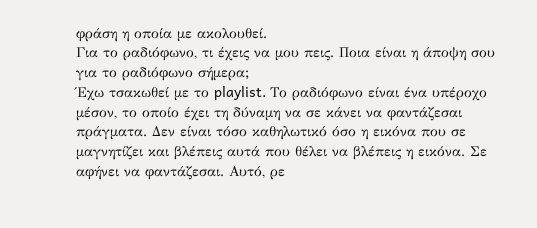φράση η οποία με ακολουθεί.
Για το ραδιόφωνο, τι έχεις να μου πεις. Ποια είναι η άποψη σου για το ραδιόφωνο σήμερα;
Έχω τσακωθεί με το playlist. Το ραδιόφωνο είναι ένα υπέροχο μέσον, το οποίο έχει τη δύναμη να σε κάνει να φαντάζεσαι πράγματα. Δεν είναι τόσο καθηλωτικό όσο η εικόνα που σε μαγνητίζει και βλέπεις αυτά που θέλει να βλέπεις η εικόνα. Σε αφήνει να φαντάζεσαι. Αυτό, ρε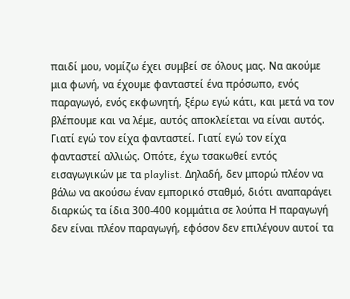παιδί μου, νομίζω έχει συμβεί σε όλους μας. Να ακούμε μια φωνή, να έχουμε φανταστεί ένα πρόσωπο, ενός παραγωγό, ενός εκφωνητή, ξέρω εγώ κάτι, και μετά να τον βλέπουμε και να λέμε, αυτός αποκλείεται να είναι αυτός. Γιατί εγώ τον είχα φανταστεί. Γιατί εγώ τον είχα φανταστεί αλλιώς. Οπότε, έχω τσακωθεί εντός εισαγωγικών με τα playlist. Δηλαδή, δεν μπορώ πλέον να βάλω να ακούσω έναν εμπορικό σταθμό, διότι αναπαράγει διαρκώς τα ίδια 300-400 κομμάτια σε λούπα Η παραγωγή δεν είναι πλέον παραγωγή, εφόσον δεν επιλέγουν αυτοί τα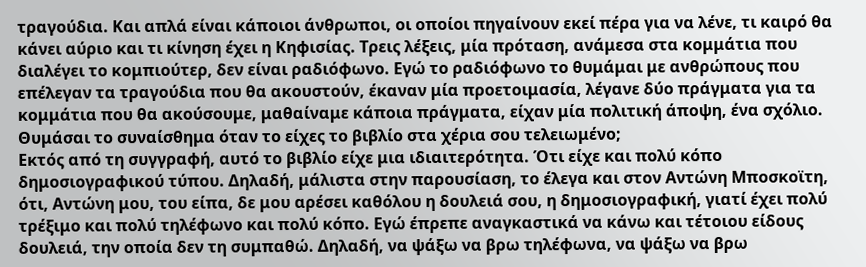τραγούδια. Και απλά είναι κάποιοι άνθρωποι, οι οποίοι πηγαίνουν εκεί πέρα για να λένε, τι καιρό θα κάνει αύριο και τι κίνηση έχει η Κηφισίας. Τρεις λέξεις, μία πρόταση, ανάμεσα στα κομμάτια που διαλέγει το κομπιούτερ, δεν είναι ραδιόφωνο. Εγώ το ραδιόφωνο το θυμάμαι με ανθρώπους που επέλεγαν τα τραγούδια που θα ακουστούν, έκαναν μία προετοιμασία, λέγανε δύο πράγματα για τα κομμάτια που θα ακούσουμε, μαθαίναμε κάποια πράγματα, είχαν μία πολιτική άποψη, ένα σχόλιο.
Θυμάσαι το συναίσθημα όταν το είχες το βιβλίο στα χέρια σου τελειωμένο;
Εκτός από τη συγγραφή, αυτό το βιβλίο είχε μια ιδιαιτερότητα. Ότι είχε και πολύ κόπο δημοσιογραφικού τύπου. Δηλαδή, μάλιστα στην παρουσίαση, το έλεγα και στον Αντώνη Μποσκοϊτη, ότι, Αντώνη μου, του είπα, δε μου αρέσει καθόλου η δουλειά σου, η δημοσιογραφική, γιατί έχει πολύ τρέξιμο και πολύ τηλέφωνο και πολύ κόπο. Εγώ έπρεπε αναγκαστικά να κάνω και τέτοιου είδους δουλειά, την οποία δεν τη συμπαθώ. Δηλαδή, να ψάξω να βρω τηλέφωνα, να ψάξω να βρω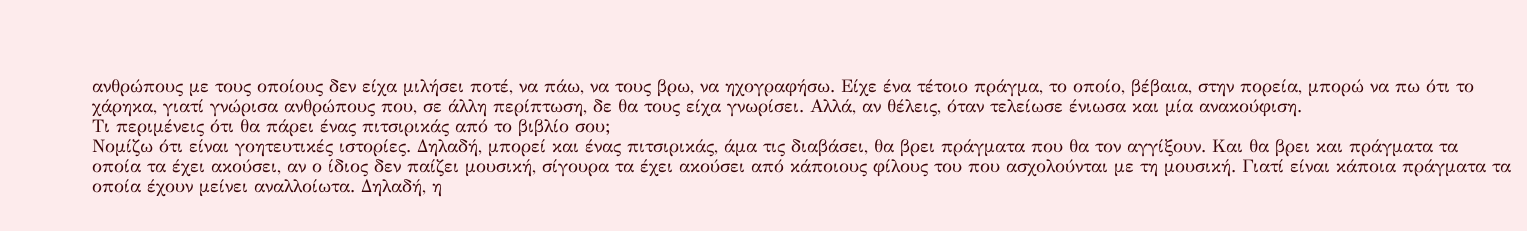ανθρώπους με τους οποίους δεν είχα μιλήσει ποτέ, να πάω, να τους βρω, να ηχογραφήσω. Είχε ένα τέτοιο πράγμα, το οποίο, βέβαια, στην πορεία, μπορώ να πω ότι το χάρηκα, γιατί γνώρισα ανθρώπους που, σε άλλη περίπτωση, δε θα τους είχα γνωρίσει. Αλλά, αν θέλεις, όταν τελείωσε ένιωσα και μία ανακούφιση.
Τι περιμένεις ότι θα πάρει ένας πιτσιρικάς από το βιβλίο σου;
Νομίζω ότι είναι γοητευτικές ιστορίες. Δηλαδή, μπορεί και ένας πιτσιρικάς, άμα τις διαβάσει, θα βρει πράγματα που θα τον αγγίξουν. Και θα βρει και πράγματα τα οποία τα έχει ακούσει, αν ο ίδιος δεν παίζει μουσική, σίγουρα τα έχει ακούσει από κάποιους φίλους του που ασχολούνται με τη μουσική. Γιατί είναι κάποια πράγματα τα οποία έχουν μείνει αναλλοίωτα. Δηλαδή, η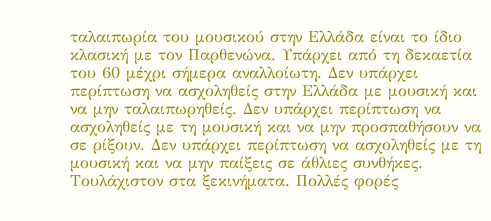ταλαιπωρία του μουσικού στην Ελλάδα είναι το ίδιο κλασική με τον Παρθενώνα. Υπάρχει από τη δεκαετία του 60 μέχρι σήμερα αναλλοίωτη. Δεν υπάρχει περίπτωση να ασχοληθείς στην Ελλάδα με μουσική και να μην ταλαιπωρηθείς. Δεν υπάρχει περίπτωση να ασχοληθείς με τη μουσική και να μην προσπαθήσουν να σε ρίξουν. Δεν υπάρχει περίπτωση να ασχοληθείς με τη μουσική και να μην παίξεις σε άθλιες συνθήκες. Τουλάχιστον στα ξεκινήματα. Πολλές φορές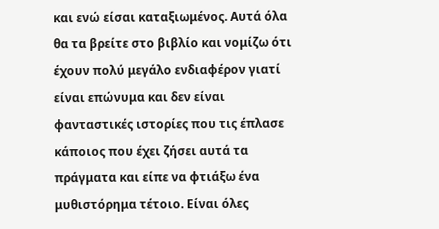και ενώ είσαι καταξιωμένος. Αυτά όλα θα τα βρείτε στο βιβλίο και νομίζω ότι έχουν πολύ μεγάλο ενδιαφέρον γιατί είναι επώνυμα και δεν είναι φανταστικές ιστορίες που τις έπλασε κάποιος που έχει ζήσει αυτά τα πράγματα και είπε να φτιάξω ένα μυθιστόρημα τέτοιο. Είναι όλες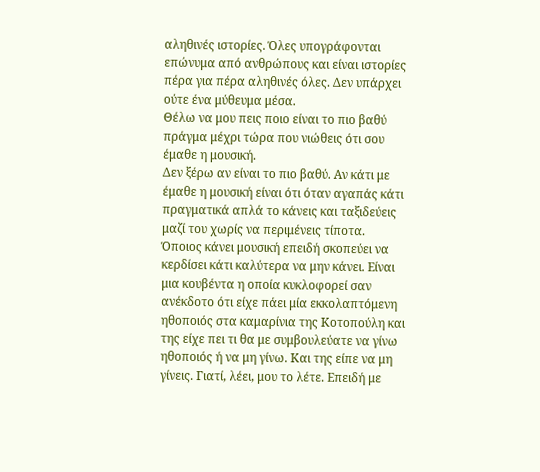αληθινές ιστορίες. Όλες υπογράφονται επώνυμα από ανθρώπους και είναι ιστορίες πέρα για πέρα αληθινές όλες. Δεν υπάρχει ούτε ένα μύθευμα μέσα.
Θέλω να μου πεις ποιο είναι το πιο βαθύ πράγμα μέχρι τώρα που νιώθεις ότι σου έμαθε η μουσική.
Δεν ξέρω αν είναι το πιο βαθύ. Αν κάτι με έμαθε η μουσική είναι ότι όταν αγαπάς κάτι πραγματικά απλά το κάνεις και ταξιδεύεις μαζί του χωρίς να περιμένεις τίποτα. Όποιος κάνει μουσική επειδή σκοπεύει να κερδίσει κάτι καλύτερα να μην κάνει. Είναι μια κουβέντα η οποία κυκλοφορεί σαν ανέκδοτο ότι είχε πάει μία εκκολαπτόμενη ηθοποιός στα καμαρίνια της Κοτοπούλη και της είχε πει τι θα με συμβουλεύατε να γίνω ηθοποιός ή να μη γίνω. Και της είπε να μη γίνεις. Γιατί, λέει, μου το λέτε. Επειδή με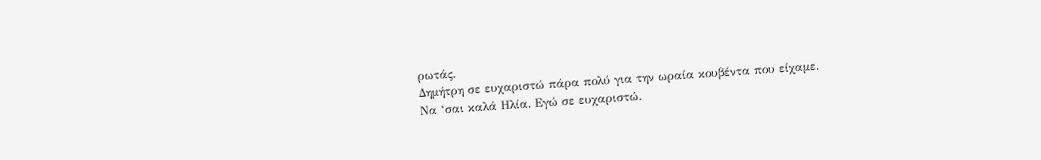ρωτάς.
Δημήτρη σε ευχαριστώ πάρα πολύ για την ωραία κουβέντα που είχαμε.
Να ‘σαι καλά Ηλία. Εγώ σε ευχαριστώ.